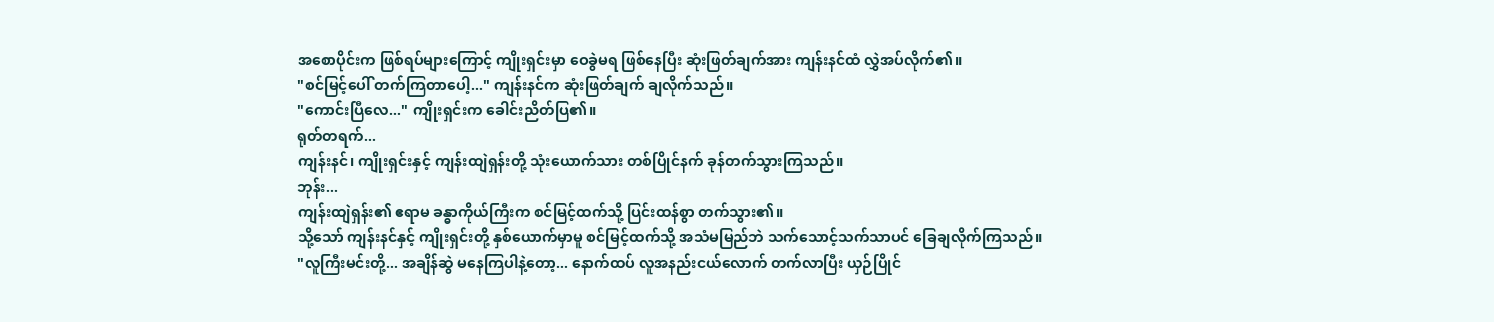အစောပိုင်းက ဖြစ်ရပ်များကြောင့် ကျိုးရှင်းမှာ ဝေခွဲမရ ဖြစ်နေပြီး ဆုံးဖြတ်ချက်အား ကျန်းနင်ထံ လွှဲအပ်လိုက်၏။
"စင်မြင့်ပေါ် တက်ကြတာပေါ့..." ကျန်းနင်က ဆုံးဖြတ်ချက် ချလိုက်သည်။
"ကောင်းပြီလေ..." ကျိုးရှင်းက ခေါင်းညိတ်ပြ၏။
ရုတ်တရက်...
ကျန်းနင်၊ ကျိုးရှင်းနှင့် ကျန်းထျဲရှန်းတို့ သုံးယောက်သား တစ်ပြိုင်နက် ခုန်တက်သွားကြသည်။
ဘုန်း...
ကျန်းထျဲရှန်း၏ ဧရာမ ခန္ဓာကိုယ်ကြီးက စင်မြင့်ထက်သို့ ပြင်းထန်စွာ တက်သွား၏။
သို့သော် ကျန်းနင်နှင့် ကျိုးရှင်းတို့ နှစ်ယောက်မှာမူ စင်မြင့်ထက်သို့ အသံမမြည်ဘဲ သက်သောင့်သက်သာပင် ခြေချလိုက်ကြသည်။
"လူကြီးမင်းတို့... အချိန်ဆွဲ မနေကြပါနဲ့တော့... နောက်ထပ် လူအနည်းငယ်လောက် တက်လာပြီး ယှဉ်ပြိုင်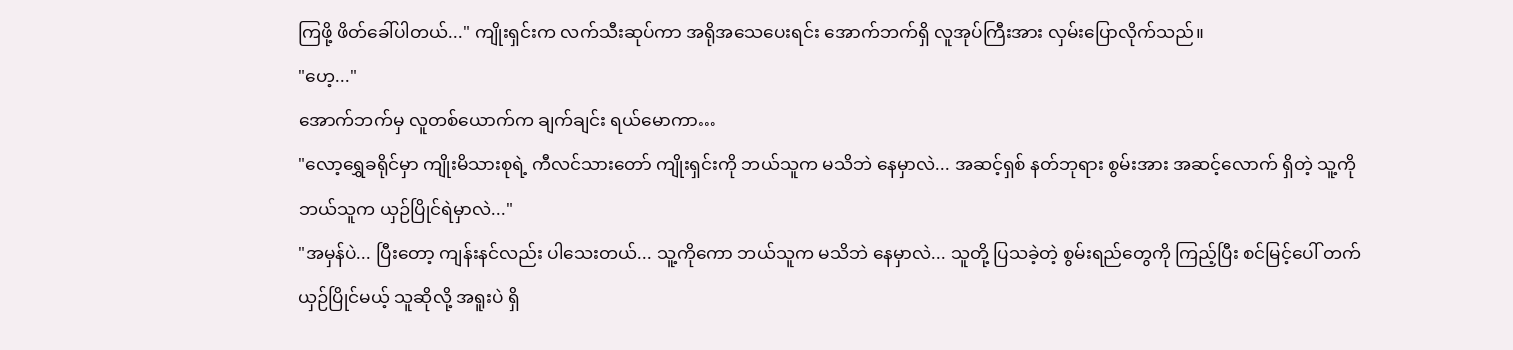ကြဖို့ ဖိတ်ခေါ်ပါတယ်..." ကျိုးရှင်းက လက်သီးဆုပ်ကာ အရိုအသေပေးရင်း အောက်ဘက်ရှိ လူအုပ်ကြီးအား လှမ်းပြောလိုက်သည်။
"ဟေ့..."
အောက်ဘက်မှ လူတစ်ယောက်က ချက်ချင်း ရယ်မောကာ…
"လော့ရွှေခရိုင်မှာ ကျိုးမိသားစုရဲ့ ကီလင်သားတော် ကျိုးရှင်းကို ဘယ်သူက မသိဘဲ နေမှာလဲ... အဆင့်ရှစ် နတ်ဘုရား စွမ်းအား အဆင့်လောက် ရှိတဲ့ သူ့ကို ဘယ်သူက ယှဉ်ပြိုင်ရဲမှာလဲ..."
"အမှန်ပဲ... ပြီးတော့ ကျန်းနင်လည်း ပါသေးတယ်... သူ့ကိုကော ဘယ်သူက မသိဘဲ နေမှာလဲ... သူတို့ ပြသခဲ့တဲ့ စွမ်းရည်တွေကို ကြည့်ပြီး စင်မြင့်ပေါ် တက်ယှဉ်ပြိုင်မယ့် သူဆိုလို့ အရူးပဲ ရှိ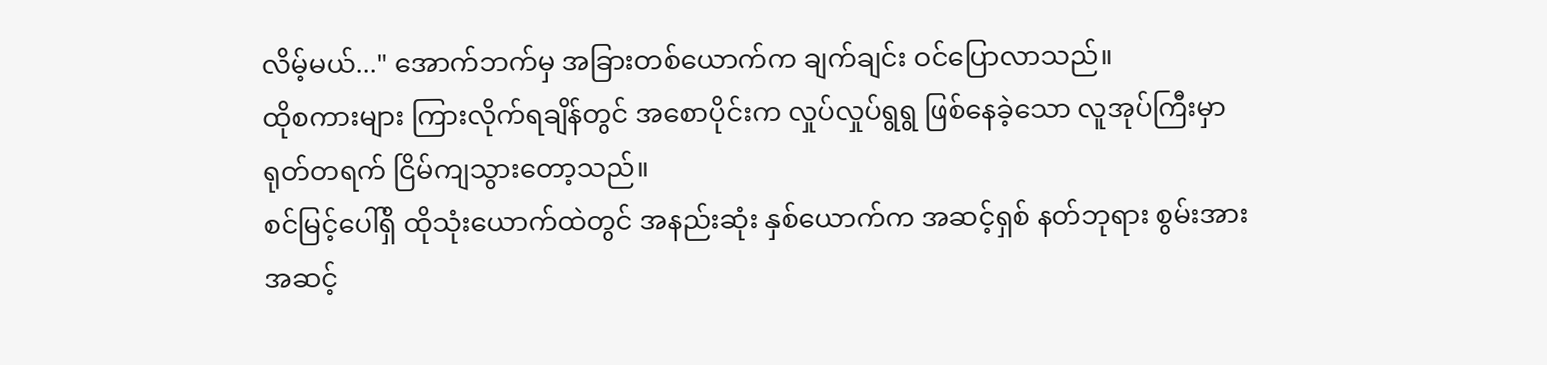လိမ့်မယ်..." အောက်ဘက်မှ အခြားတစ်ယောက်က ချက်ချင်း ဝင်ပြောလာသည်။
ထိုစကားများ ကြားလိုက်ရချိန်တွင် အစောပိုင်းက လှုပ်လှုပ်ရွရွ ဖြစ်နေခဲ့သော လူအုပ်ကြီးမှာ ရုတ်တရက် ငြိမ်ကျသွားတော့သည်။
စင်မြင့်ပေါ်ရှိ ထိုသုံးယောက်ထဲတွင် အနည်းဆုံး နှစ်ယောက်က အဆင့်ရှစ် နတ်ဘုရား စွမ်းအား အဆင့်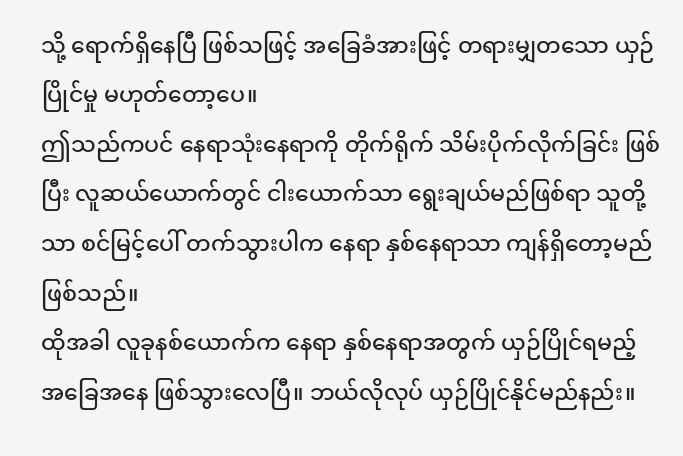သို့ ရောက်ရှိနေပြီ ဖြစ်သဖြင့် အခြေခံအားဖြင့် တရားမျှတသော ယှဉ်ပြိုင်မှု မဟုတ်တော့ပေ။
ဤသည်ကပင် နေရာသုံးနေရာကို တိုက်ရိုက် သိမ်းပိုက်လိုက်ခြင်း ဖြစ်ပြီး လူဆယ်ယောက်တွင် ငါးယောက်သာ ရွေးချယ်မည်ဖြစ်ရာ သူတို့သာ စင်မြင့်ပေါ် တက်သွားပါက နေရာ နှစ်နေရာသာ ကျန်ရှိတော့မည် ဖြစ်သည်။
ထိုအခါ လူခုနစ်ယောက်က နေရာ နှစ်နေရာအတွက် ယှဉ်ပြိုင်ရမည့် အခြေအနေ ဖြစ်သွားလေပြီ။ ဘယ်လိုလုပ် ယှဉ်ပြိုင်နိုင်မည်နည်း။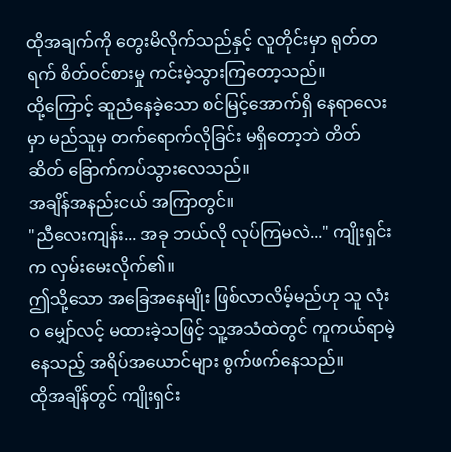ထိုအချက်ကို တွေးမိလိုက်သည်နှင့် လူတိုင်းမှာ ရုတ်တရက် စိတ်ဝင်စားမှု ကင်းမဲ့သွားကြတော့သည်။
ထို့ကြောင့် ဆူညံနေခဲ့သော စင်မြင့်အောက်ရှိ နေရာလေးမှာ မည်သူမှ တက်ရောက်လိုခြင်း မရှိတော့ဘဲ တိတ်ဆိတ် ခြောက်ကပ်သွားလေသည်။
အချိန်အနည်းငယ် အကြာတွင်။
"ညီလေးကျန်း... အခု ဘယ်လို လုပ်ကြမလဲ..." ကျိုးရှင်းက လှမ်းမေးလိုက်၏။
ဤသို့သော အခြေအနေမျိုး ဖြစ်လာလိမ့်မည်ဟု သူ လုံးဝ မျှော်လင့် မထားခဲ့သဖြင့် သူ့အသံထဲတွင် ကူကယ်ရာမဲ့နေသည့် အရိပ်အယောင်များ စွက်ဖက်နေသည်။
ထိုအချိန်တွင် ကျိုးရှင်း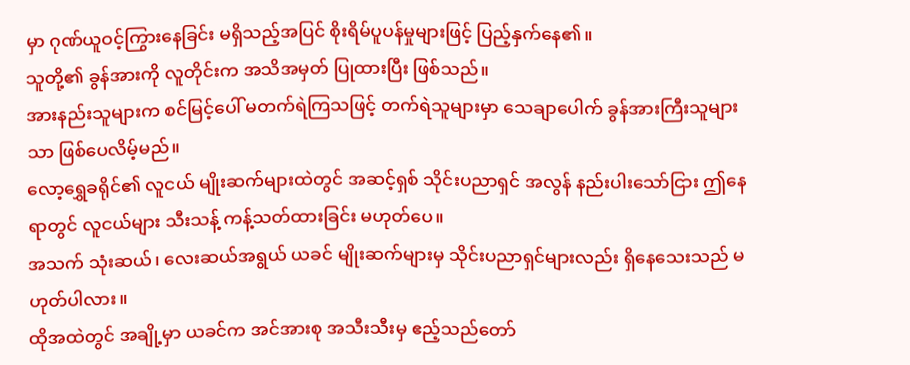မှာ ဂုဏ်ယူဝင့်ကြွားနေခြင်း မရှိသည့်အပြင် စိုးရိမ်ပူပန်မှုများဖြင့် ပြည့်နှက်နေ၏။
သူတို့၏ ခွန်အားကို လူတိုင်းက အသိအမှတ် ပြုထားပြီး ဖြစ်သည်။
အားနည်းသူများက စင်မြင့်ပေါ် မတက်ရဲကြသဖြင့် တက်ရဲသူများမှာ သေချာပေါက် ခွန်အားကြီးသူများသာ ဖြစ်ပေလိမ့်မည်။
လော့ရွှေခရိုင်၏ လူငယ် မျိုးဆက်များထဲတွင် အဆင့်ရှစ် သိုင်းပညာရှင် အလွန် နည်းပါးသော်ငြား ဤနေရာတွင် လူငယ်များ သီးသန့် ကန့်သတ်ထားခြင်း မဟုတ်ပေ။
အသက် သုံးဆယ်၊ လေးဆယ်အရွယ် ယခင် မျိုးဆက်များမှ သိုင်းပညာရှင်များလည်း ရှိနေသေးသည် မဟုတ်ပါလား။
ထိုအထဲတွင် အချို့မှာ ယခင်က အင်အားစု အသီးသီးမှ ဧည့်သည်တော်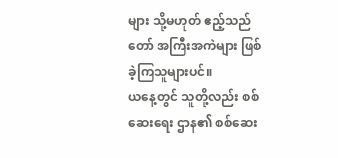များ သို့မဟုတ် ဧည့်သည်တော် အကြီးအကဲများ ဖြစ်ခဲ့ကြသူများပင်။
ယနေ့တွင် သူတို့လည်း စစ်ဆေးရေး ဌာန၏ စစ်ဆေး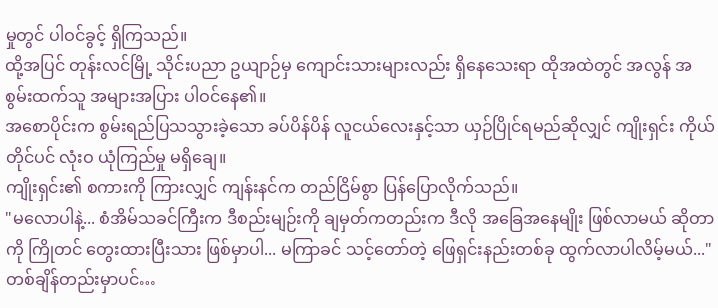မှုတွင် ပါဝင်ခွင့် ရှိကြသည်။
ထို့အပြင် တုန်းလင်မြို့ သိုင်းပညာ ဥယျာဉ်မှ ကျောင်းသားများလည်း ရှိနေသေးရာ ထိုအထဲတွင် အလွန် အစွမ်းထက်သူ အများအပြား ပါဝင်နေ၏။
အစောပိုင်းက စွမ်းရည်ပြသသွားခဲ့သော ခပ်ပိန်ပိန် လူငယ်လေးနှင့်သာ ယှဉ်ပြိုင်ရမည်ဆိုလျှင် ကျိုးရှင်း ကိုယ်တိုင်ပင် လုံးဝ ယုံကြည်မှု မရှိချေ။
ကျိုးရှင်း၏ စကားကို ကြားလျှင် ကျန်းနင်က တည်ငြိမ်စွာ ပြန်ပြောလိုက်သည်။
"မလောပါနဲ့... စံအိမ်သခင်ကြီးက ဒီစည်းမျဉ်းကို ချမှတ်ကတည်းက ဒီလို အခြေအနေမျိုး ဖြစ်လာမယ် ဆိုတာကို ကြိုတင် တွေးထားပြီးသား ဖြစ်မှာပါ... မကြာခင် သင့်တော်တဲ့ ဖြေရှင်းနည်းတစ်ခု ထွက်လာပါလိမ့်မယ်..."
တစ်ချိန်တည်းမှာပင်…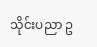သိုင်းပညာ ဥ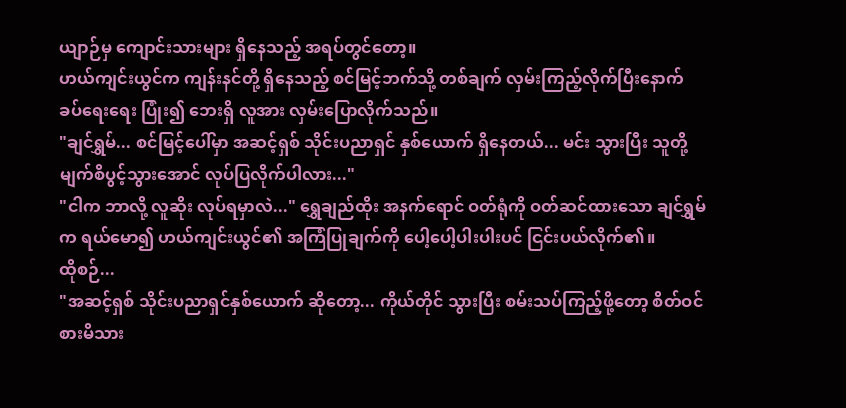ယျာဉ်မှ ကျောင်းသားများ ရှိနေသည့် အရပ်တွင်တော့။
ဟယ်ကျင်းယွင်က ကျန်းနင်တို့ ရှိနေသည့် စင်မြင့်ဘက်သို့ တစ်ချက် လှမ်းကြည့်လိုက်ပြီးနောက် ခပ်ရေးရေး ပြုံး၍ ဘေးရှိ လူအား လှမ်းပြောလိုက်သည်။
"ချင်ရွှမ်... စင်မြင့်ပေါ်မှာ အဆင့်ရှစ် သိုင်းပညာရှင် နှစ်ယောက် ရှိနေတယ်... မင်း သွားပြီး သူတို့ မျက်စိပွင့်သွားအောင် လုပ်ပြလိုက်ပါလား..."
"ငါက ဘာလို့ လူဆိုး လုပ်ရမှာလဲ..." ရွှေချည်ထိုး အနက်ရောင် ဝတ်ရုံကို ဝတ်ဆင်ထားသော ချင်ရွှမ်က ရယ်မော၍ ဟယ်ကျင်းယွင်၏ အကြံပြုချက်ကို ပေါ့ပေါ့ပါးပါးပင် ငြင်းပယ်လိုက်၏။
ထိုစဉ်...
"အဆင့်ရှစ် သိုင်းပညာရှင်နှစ်ယောက် ဆိုတော့... ကိုယ်တိုင် သွားပြီး စမ်းသပ်ကြည့်ဖို့တော့ စိတ်ဝင်စားမိသား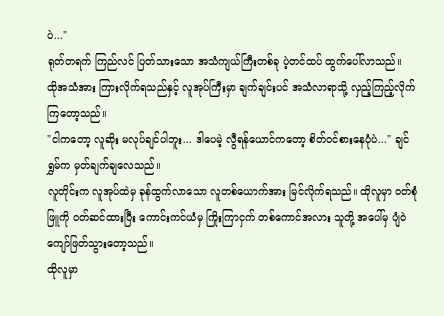ပဲ..."
ရုတ်တရက် ကြည်လင် ပြတ်သားသော အသံကျယ်ကြီးတစ်ခု ပဲ့တင်ထပ် ထွက်ပေါ်လာသည်။
ထိုအသံအား ကြားလိုက်ရသည်နှင့် လူအုပ်ကြီးမှာ ချက်ချင်းပင် အသံလာရာသို့ လှည့်ကြည့်လိုက်ကြတော့သည်။
"ငါကတော့ လူဆိုး မလုပ်ချင်ပါဘူး... ဒါပေမဲ့ လွီရန်ယောင်ကတော့ စိတ်ဝင်စားနေပုံပဲ..." ချင်ရွှမ်က မှတ်ချက်ချလေသည်။
လူတိုင်းက လူအုပ်ထဲမှ ခုန်ထွက်လာသော လူတစ်ယောက်အား မြင်လိုက်ရသည်။ ထိုလူမှာ ဝတ်စုံဖြူကို ဝတ်ဆင်ထားပြီး ကောင်းကင်ယံမှ ကြိုးကြာငှက် တစ်ကောင်အလား သူတို့ အပေါ်မှ ပျံဝဲ ကျော်ဖြတ်သွားတော့သည်။
ထိုလူမှာ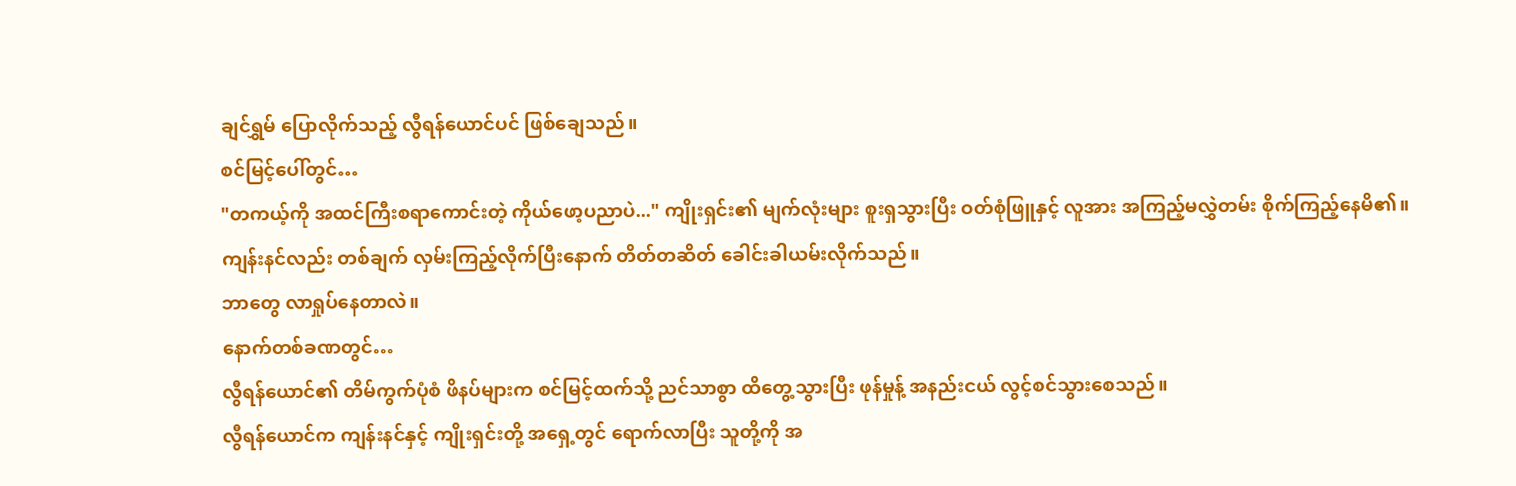ချင်ရွှမ် ပြောလိုက်သည့် လွီရန်ယောင်ပင် ဖြစ်ချေသည်။
စင်မြင့်ပေါ်တွင်…
"တကယ့်ကို အထင်ကြီးစရာကောင်းတဲ့ ကိုယ်ဖော့ပညာပဲ..." ကျိုးရှင်း၏ မျက်လုံးများ စူးရှသွားပြီး ဝတ်စုံဖြူနှင့် လူအား အကြည့်မလွှဲတမ်း စိုက်ကြည့်နေမိ၏။
ကျန်းနင်လည်း တစ်ချက် လှမ်းကြည့်လိုက်ပြီးနောက် တိတ်တဆိတ် ခေါင်းခါယမ်းလိုက်သည်။
ဘာတွေ လာရှုပ်နေတာလဲ။
နောက်တစ်ခဏတွင်…
လွီရန်ယောင်၏ တိမ်ကွက်ပုံစံ ဖိနပ်များက စင်မြင့်ထက်သို့ ညင်သာစွာ ထိတွေ့သွားပြီး ဖုန်မှုန့် အနည်းငယ် လွင့်စင်သွားစေသည်။
လွီရန်ယောင်က ကျန်းနင်နှင့် ကျိုးရှင်းတို့ အရှေ့တွင် ရောက်လာပြီး သူတို့ကို အ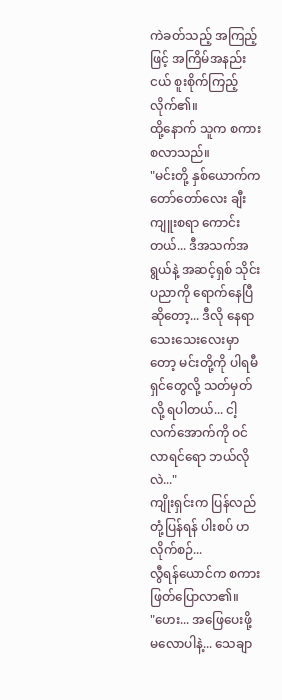ကဲခတ်သည့် အကြည့်ဖြင့် အကြိမ်အနည်းငယ် စူးစိုက်ကြည့်လိုက်၏။
ထို့နောက် သူက စကားစလာသည်။
"မင်းတို့ နှစ်ယောက်က တော်တော်လေး ချီးကျူးစရာ ကောင်းတယ်... ဒီအသက်အရွယ်နဲ့ အဆင့်ရှစ် သိုင်းပညာကို ရောက်နေပြီ ဆိုတော့... ဒီလို နေရာသေးသေးလေးမှာတော့ မင်းတို့ကို ပါရမီရှင်တွေလို့ သတ်မှတ်လို့ ရပါတယ်... ငါ့လက်အောက်ကို ဝင်လာရင်ရော ဘယ်လိုလဲ..."
ကျိုးရှင်းက ပြန်လည်တုံ့ပြန်ရန် ပါးစပ် ဟလိုက်စဉ်...
လွီရန်ယောင်က စကားဖြတ်ပြောလာ၏။
"ဟေး... အဖြေပေးဖို့ မလောပါနဲ့... သေချာ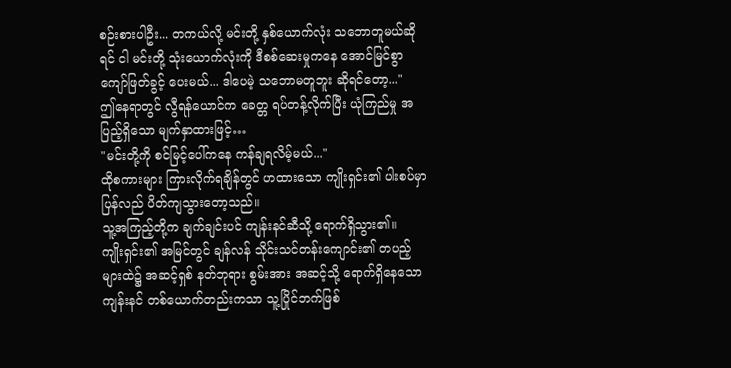စဉ်းစားပါဦး... တကယ်လို့ မင်းတို့ နှစ်ယောက်လုံး သဘောတူမယ်ဆိုရင် ငါ မင်းတို့ သုံးယောက်လုံးကို ဒီစစ်ဆေးမှုကနေ အောင်မြင်စွာ ကျော်ဖြတ်ခွင့် ပေးမယ်... ဒါပေမဲ့ သဘောမတူဘူး ဆိုရင်တော့..."
ဤနေရာတွင် လွီရန်ယောင်က ခေတ္တ ရပ်တန့်လိုက်ပြီး ယုံကြည်မှု အပြည့်ရှိသော မျက်နှာထားဖြင့်…
"မင်းတို့ကို စင်မြင့်ပေါ်ကနေ ကန်ချရလိမ့်မယ်..."
ထိုစကားများ ကြားလိုက်ရချိန်တွင် ဟထားသော ကျိုးရှင်း၏ ပါးစပ်မှာ ပြန်လည် ပိတ်ကျသွားတော့သည်။
သူ့အကြည့်တို့က ချက်ချင်းပင် ကျန်းနင်ဆီသို့ ရောက်ရှိသွား၏။
ကျိုးရှင်း၏ အမြင်တွင် ချန်လန် သိုင်းသင်တန်းကျောင်း၏ တပည့်များထဲ၌ အဆင့်ရှစ် နတ်ဘုရား စွမ်းအား အဆင့်သို့ ရောက်ရှိနေသော ကျန်းနင် တစ်ယောက်တည်းကသာ သူ့ပြိုင်ဘက်ဖြစ်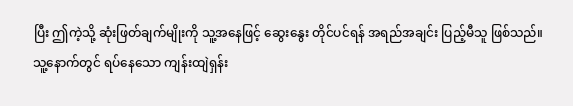ပြီး ဤကဲ့သို့ ဆုံးဖြတ်ချက်မျိုးကို သူ့အနေဖြင့် ဆွေးနွေး တိုင်ပင်ရန် အရည်အချင်း ပြည့်မီသူ ဖြစ်သည်။
သူ့နောက်တွင် ရပ်နေသော ကျန်းထျဲရှန်း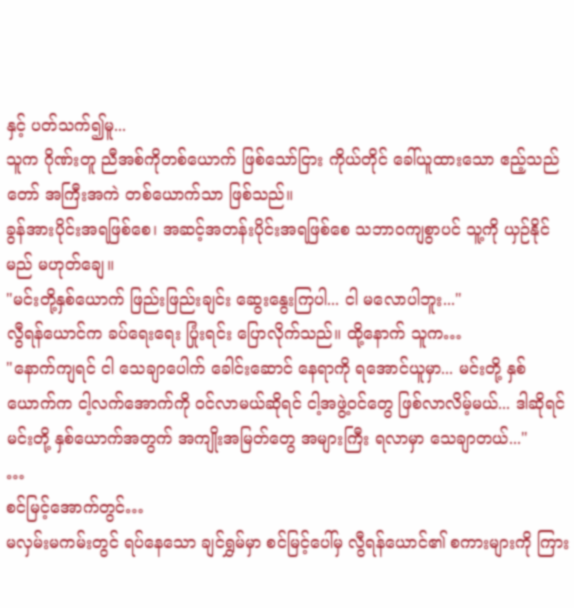နှင့် ပတ်သက်၍မူ...
သူက ဂိုဏ်းတူ ညီအစ်ကိုတစ်ယောက် ဖြစ်သော်ငြား ကိုယ်တိုင် ခေါ်ယူထားသော ဧည့်သည်တော် အကြီးအကဲ တစ်ယောက်သာ ဖြစ်သည်။
ခွန်အားပိုင်းအရဖြစ်စေ၊ အဆင့်အတန်းပိုင်းအရဖြစ်စေ သဘာဝကျစွာပင် သူ့ကို ယှဉ်နိုင်မည် မဟုတ်ချေ။
"မင်းတို့နှစ်ယောက် ဖြည်းဖြည်းချင်း ဆွေးနွေးကြပါ... ငါ မလောပါဘူး..."
လွီရန်ယောင်က ခပ်ရေးရေး ပြုံးရင်း ပြောလိုက်သည်။ ထို့နောက် သူက…
"နောက်ကျရင် ငါ သေချာပေါက် ခေါင်းဆောင် နေရာကို ရအောင်ယူမှာ... မင်းတို့ နှစ်ယောက်က ငါ့လက်အောက်ကို ဝင်လာမယ်ဆိုရင် ငါ့အဖွဲ့ဝင်တွေ ဖြစ်လာလိမ့်မယ်... ဒါဆိုရင် မင်းတို့ နှစ်ယောက်အတွက် အကျိုးအမြတ်တွေ အများကြီး ရလာမှာ သေချာတယ်..."
…
စင်မြင့်အောက်တွင်…
မလှမ်းမကမ်းတွင် ရပ်နေသော ချင်ရွှမ်မှာ စင်မြင့်ပေါ်မှ လွီရန်ယောင်၏ စကားများကို ကြား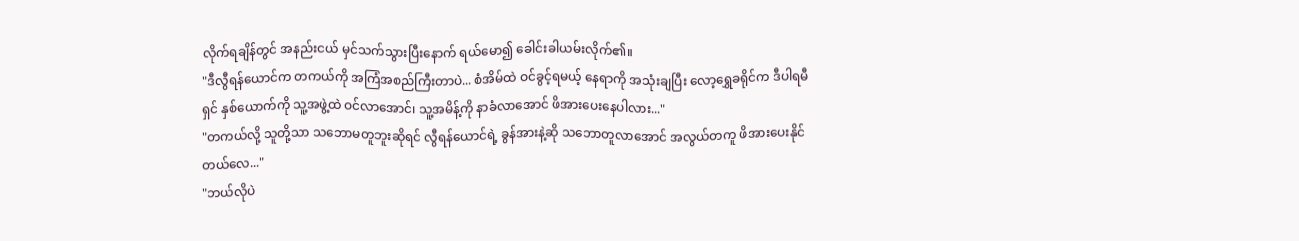လိုက်ရချိန်တွင် အနည်းငယ် မှင်သက်သွားပြီးနောက် ရယ်မော၍ ခေါင်းခါယမ်းလိုက်၏။
"ဒီလွီရန်ယောင်က တကယ်ကို အကြံအစည်ကြီးတာပဲ... စံအိမ်ထဲ ဝင်ခွင့်ရမယ့် နေရာကို အသုံးချပြီး လော့ရွှေခရိုင်က ဒီပါရမီရှင် နှစ်ယောက်ကို သူ့အဖွဲ့ထဲ ဝင်လာအောင်၊ သူ့အမိန့်ကို နာခံလာအောင် ဖိအားပေးနေပါလား..."
"တကယ်လို့ သူတို့သာ သဘောမတူဘူးဆိုရင် လွီရန်ယောင်ရဲ့ ခွန်အားနဲ့ဆို သဘောတူလာအောင် အလွယ်တကူ ဖိအားပေးနိုင်တယ်လေ..."
"ဘယ်လိုပဲ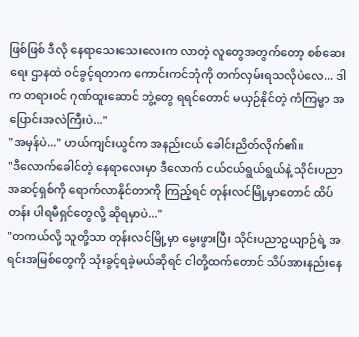ဖြစ်ဖြစ် ဒီလို နေရာသေးသေးလေးက လာတဲ့ လူတွေအတွက်တော့ စစ်ဆေးရေး ဌာနထဲ ဝင်ခွင့်ရတာက ကောင်းကင်ဘုံကို တက်လှမ်းရသလိုပဲလေ... ဒါက တရားဝင် ဂုဏ်ထူးဆောင် ဘွဲ့တွေ ရရင်တောင် မယှဉ်နိုင်တဲ့ ကံကြမ္မာ အပြောင်းအလဲကြီးပဲ..."
"အမှန်ပဲ..." ဟယ်ကျင်းယွင်က အနည်းငယ် ခေါင်းညိတ်လိုက်၏။
"ဒီလောက်ခေါင်တဲ့ နေရာလေးမှာ ဒီလောက် ငယ်ငယ်ရွယ်ရွယ်နဲ့ သိုင်းပညာ အဆင့်ရှစ်ကို ရောက်လာနိုင်တာကို ကြည့်ရင် တုန်းလင်မြို့မှာတောင် ထိပ်တန်း ပါရမီရှင်တွေလို့ ဆိုရမှာပဲ..."
"တကယ်လို့ သူတို့သာ တုန်းလင်မြို့မှာ မွေးဖွားပြီး သိုင်းပညာဥယျာဉ်ရဲ့ အရင်းအမြစ်တွေကို သုံးခွင့်ရခဲ့မယ်ဆိုရင် ငါတို့ထက်တောင် သိပ်အားနည်းနေ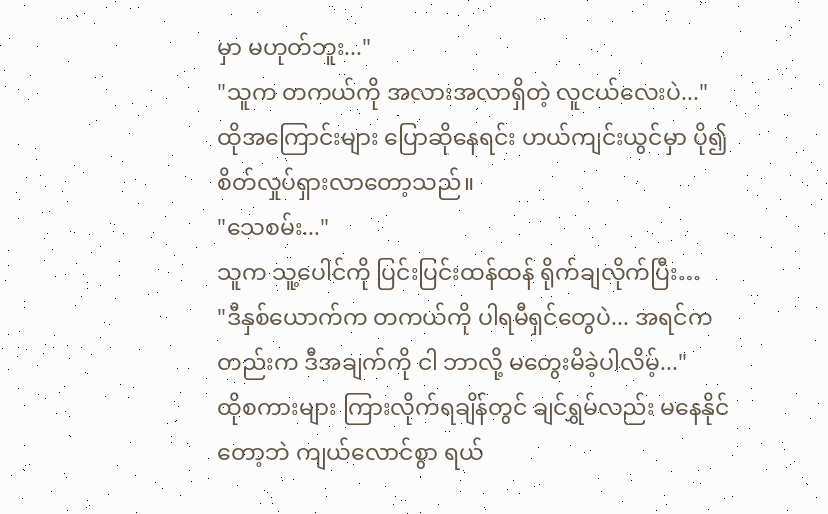မှာ မဟုတ်ဘူး..."
"သူက တကယ်ကို အလားအလာရှိတဲ့ လူငယ်လေးပဲ..."
ထိုအကြောင်းများ ပြောဆိုနေရင်း ဟယ်ကျင်းယွင်မှာ ပို၍ စိတ်လှုပ်ရှားလာတော့သည်။
"သေစမ်း..."
သူက သူ့ပေါင်ကို ပြင်းပြင်းထန်ထန် ရိုက်ချလိုက်ပြီး…
"ဒီနှစ်ယောက်က တကယ်ကို ပါရမီရှင်တွေပဲ... အရင်ကတည်းက ဒီအချက်ကို ငါ ဘာလို့ မတွေးမိခဲ့ပါလိမ့်..."
ထိုစကားများ ကြားလိုက်ရချိန်တွင် ချင်ရွှမ်လည်း မနေနိုင်တော့ဘဲ ကျယ်လောင်စွာ ရယ်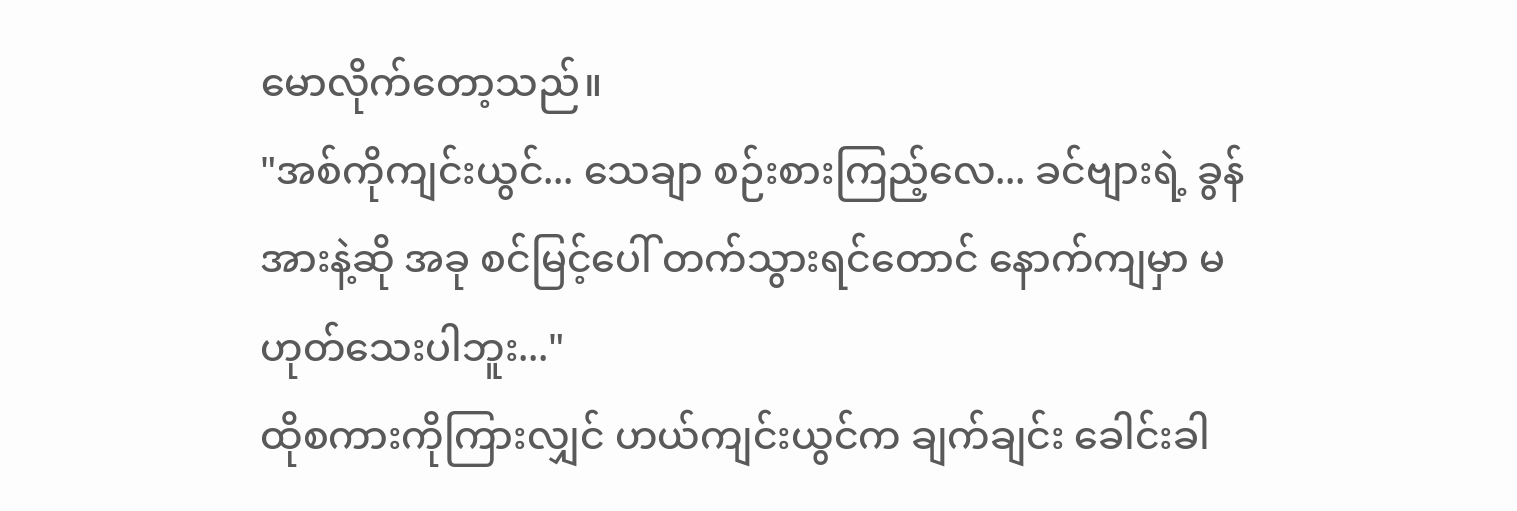မောလိုက်တော့သည်။
"အစ်ကိုကျင်းယွင်... သေချာ စဉ်းစားကြည့်လေ... ခင်ဗျားရဲ့ ခွန်အားနဲ့ဆို အခု စင်မြင့်ပေါ် တက်သွားရင်တောင် နောက်ကျမှာ မဟုတ်သေးပါဘူး..."
ထိုစကားကိုကြားလျှင် ဟယ်ကျင်းယွင်က ချက်ချင်း ခေါင်းခါ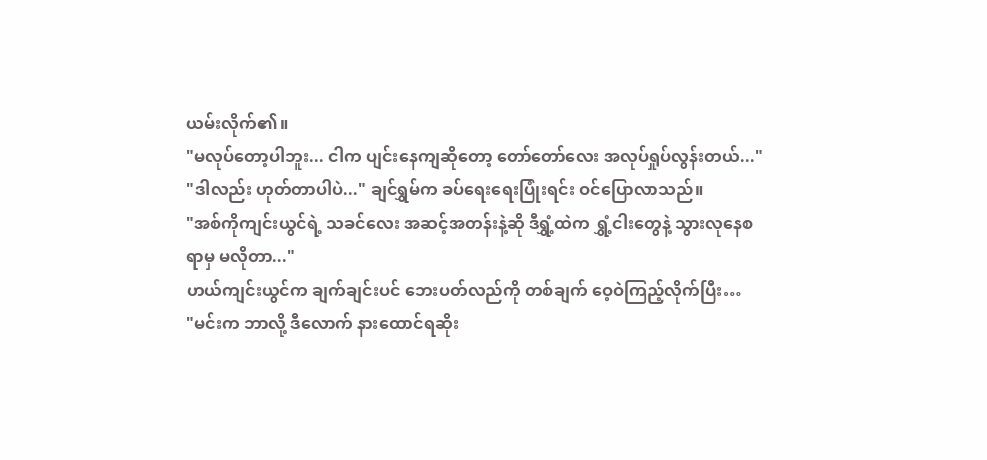ယမ်းလိုက်၏။
"မလုပ်တော့ပါဘူး... ငါက ပျင်းနေကျဆိုတော့ တော်တော်လေး အလုပ်ရှုပ်လွန်းတယ်..."
"ဒါလည်း ဟုတ်တာပါပဲ..." ချင်ရွှမ်က ခပ်ရေးရေးပြုံးရင်း ဝင်ပြောလာသည်။
"အစ်ကိုကျင်းယွင်ရဲ့ သခင်လေး အဆင့်အတန်းနဲ့ဆို ဒီရွှံ့ထဲက ရွှံ့ငါးတွေနဲ့ သွားလုနေစရာမှ မလိုတာ..."
ဟယ်ကျင်းယွင်က ချက်ချင်းပင် ဘေးပတ်လည်ကို တစ်ချက် ဝေ့ဝဲကြည့်လိုက်ပြီး…
"မင်းက ဘာလို့ ဒီလောက် နားထောင်ရဆိုး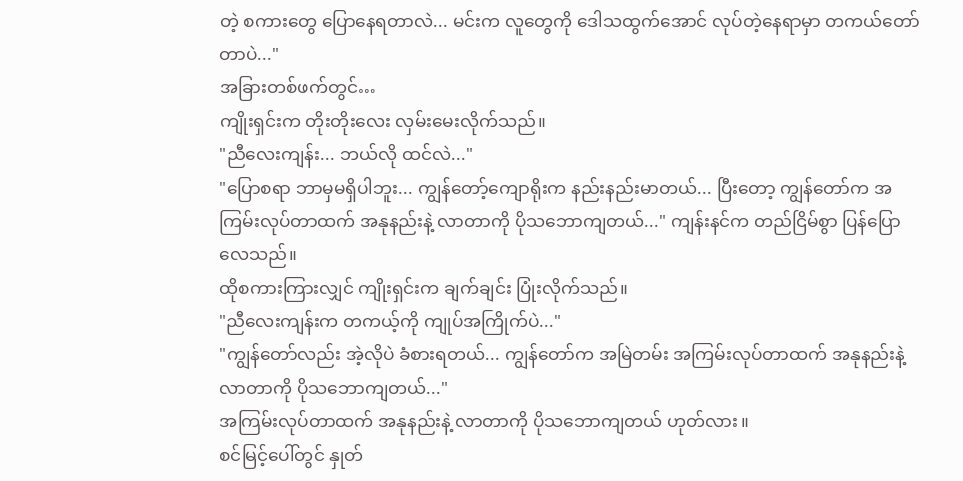တဲ့ စကားတွေ ပြောနေရတာလဲ... မင်းက လူတွေကို ဒေါသထွက်အောင် လုပ်တဲ့နေရာမှာ တကယ်တော်တာပဲ..."
အခြားတစ်ဖက်တွင်…
ကျိုးရှင်းက တိုးတိုးလေး လှမ်းမေးလိုက်သည်။
"ညီလေးကျန်း... ဘယ်လို ထင်လဲ..."
"ပြောစရာ ဘာမှမရှိပါဘူး... ကျွန်တော့်ကျောရိုးက နည်းနည်းမာတယ်... ပြီးတော့ ကျွန်တော်က အကြမ်းလုပ်တာထက် အနုနည်းနဲ့ လာတာကို ပိုသဘောကျတယ်..." ကျန်းနင်က တည်ငြိမ်စွာ ပြန်ပြောလေသည်။
ထိုစကားကြားလျှင် ကျိုးရှင်းက ချက်ချင်း ပြုံးလိုက်သည်။
"ညီလေးကျန်းက တကယ့်ကို ကျုပ်အကြိုက်ပဲ..."
"ကျွန်တော်လည်း အဲ့လိုပဲ ခံစားရတယ်... ကျွန်တော်က အမြဲတမ်း အကြမ်းလုပ်တာထက် အနုနည်းနဲ့ လာတာကို ပိုသဘောကျတယ်..."
အကြမ်းလုပ်တာထက် အနုနည်းနဲ့ လာတာကို ပိုသဘောကျတယ် ဟုတ်လား။
စင်မြင့်ပေါ်တွင် နှုတ်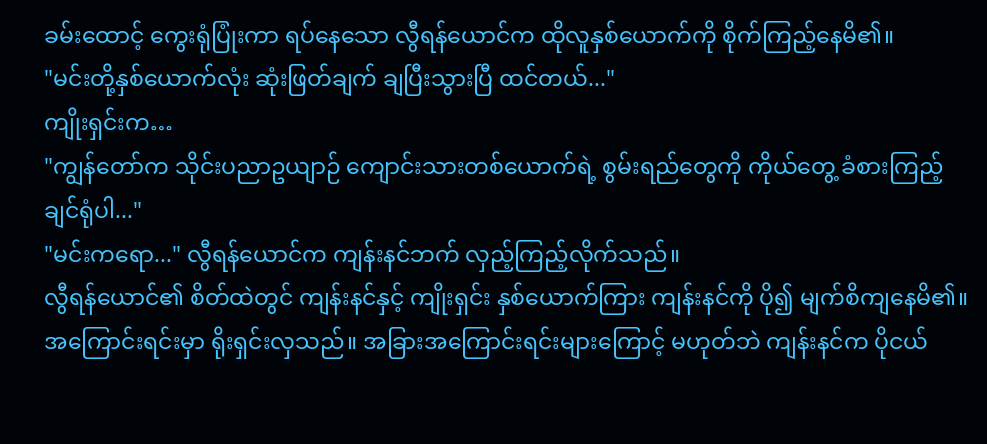ခမ်းထောင့် ကွေးရုံပြုံးကာ ရပ်နေသော လွီရန်ယောင်က ထိုလူနှစ်ယောက်ကို စိုက်ကြည့်နေမိ၏။
"မင်းတို့နှစ်ယောက်လုံး ဆုံးဖြတ်ချက် ချပြီးသွားပြီ ထင်တယ်..."
ကျိုးရှင်းက…
"ကျွန်တော်က သိုင်းပညာဥယျာဉ် ကျောင်းသားတစ်ယောက်ရဲ့ စွမ်းရည်တွေကို ကိုယ်တွေ့ ခံစားကြည့်ချင်ရုံပါ..."
"မင်းကရော..." လွီရန်ယောင်က ကျန်းနင်ဘက် လှည့်ကြည့်လိုက်သည်။
လွီရန်ယောင်၏ စိတ်ထဲတွင် ကျန်းနင်နှင့် ကျိုးရှင်း နှစ်ယောက်ကြား ကျန်းနင်ကို ပို၍ မျက်စိကျနေမိ၏။
အကြောင်းရင်းမှာ ရိုးရှင်းလှသည်။ အခြားအကြောင်းရင်းများကြောင့် မဟုတ်ဘဲ ကျန်းနင်က ပိုငယ်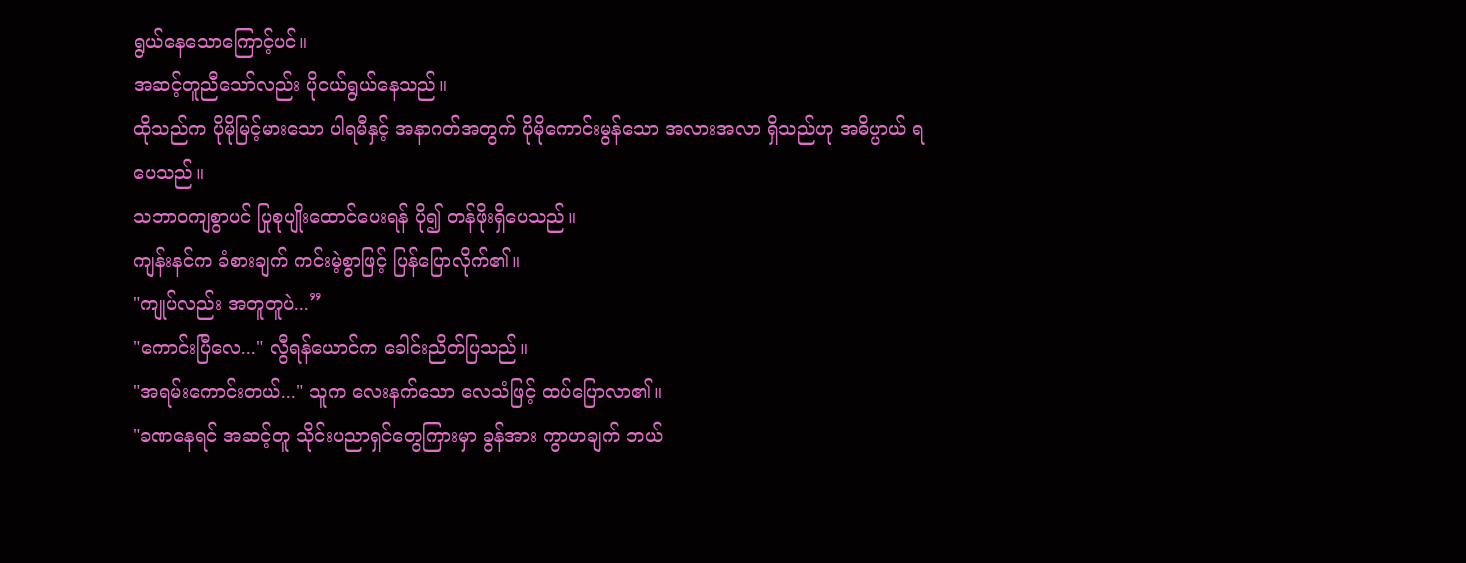ရွယ်နေသောကြောင့်ပင်။
အဆင့်တူညီသော်လည်း ပိုငယ်ရွယ်နေသည်။
ထိုသည်က ပိုမိုမြင့်မားသော ပါရမီနှင့် အနာဂတ်အတွက် ပိုမိုကောင်းမွန်သော အလားအလာ ရှိသည်ဟု အဓိပ္ပာယ် ရပေသည်။
သဘာဝကျစွာပင် ပြုစုပျိုးထောင်ပေးရန် ပို၍ တန်ဖိုးရှိပေသည်။
ကျန်းနင်က ခံစားချက် ကင်းမဲ့စွာဖြင့် ပြန်ပြောလိုက်၏။
"ကျုပ်လည်း အတူတူပဲ...”
"ကောင်းပြီလေ..." လွီရန်ယောင်က ခေါင်းညိတ်ပြသည်။
"အရမ်းကောင်းတယ်..." သူက လေးနက်သော လေသံဖြင့် ထပ်ပြောလာ၏။
"ခဏနေရင် အဆင့်တူ သိုင်းပညာရှင်တွေကြားမှာ ခွန်အား ကွာဟချက် ဘယ်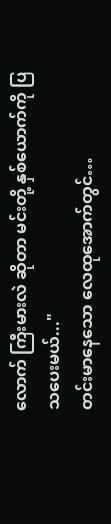လောက် ကြီးမားလဲ ဆိုတာ မင်းတို့ နှစ်ယောက်ကို ပြသပေးမယ်..."
တင်းမာနေသော လေထုအောက်တွင်…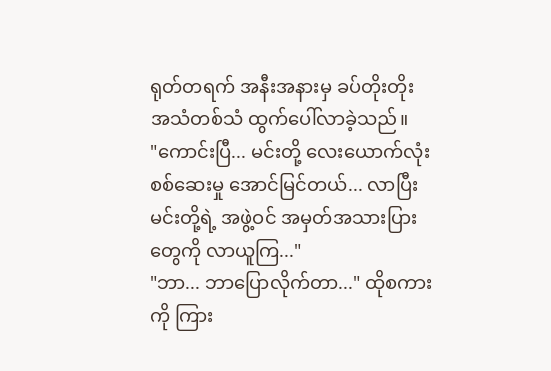ရုတ်တရက် အနီးအနားမှ ခပ်တိုးတိုး အသံတစ်သံ ထွက်ပေါ်လာခဲ့သည်။
"ကောင်းပြီ... မင်းတို့ လေးယောက်လုံး စစ်ဆေးမှု အောင်မြင်တယ်... လာပြီး မင်းတို့ရဲ့ အဖွဲ့ဝင် အမှတ်အသားပြားတွေကို လာယူကြ..."
"ဘာ... ဘာပြောလိုက်တာ..." ထိုစကားကို ကြား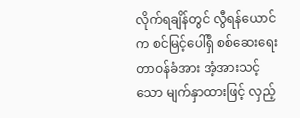လိုက်ရချိန်တွင် လွီရန်ယောင်က စင်မြင့်ပေါ်ရှိ စစ်ဆေးရေး တာဝန်ခံအား အံ့အားသင့်သော မျက်နှာထားဖြင့် လှည့်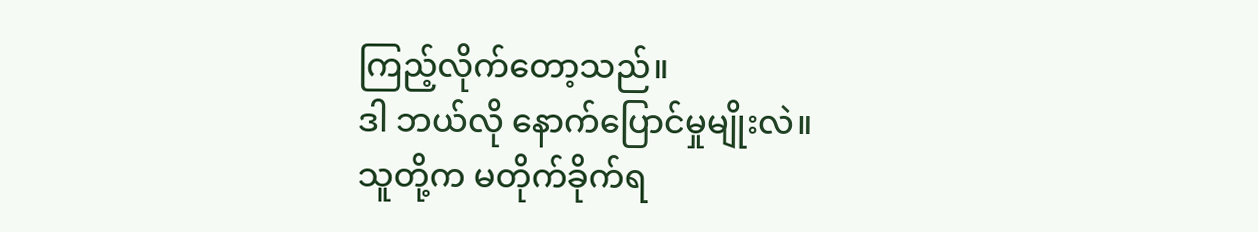ကြည့်လိုက်တော့သည်။
ဒါ ဘယ်လို နောက်ပြောင်မှုမျိုးလဲ။
သူတို့က မတိုက်ခိုက်ရ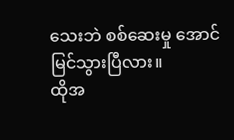သေးဘဲ စစ်ဆေးမှု အောင်မြင်သွားပြီလား။
ထိုအ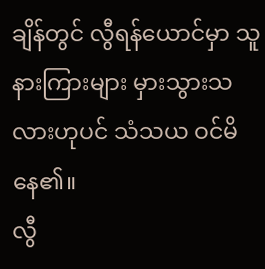ချိန်တွင် လွီရန်ယောင်မှာ သူ နားကြားများ မှားသွားသလားဟုပင် သံသယ ဝင်မိနေ၏။
လွီ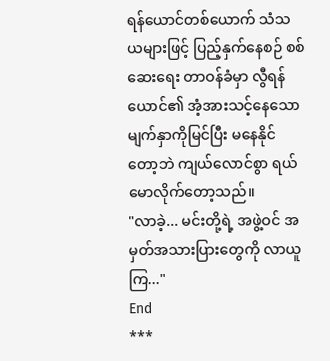ရန်ယောင်တစ်ယောက် သံသယများဖြင့် ပြည့်နှက်နေစဉ် စစ်ဆေးရေး တာဝန်ခံမှာ လွီရန်ယောင်၏ အံ့အားသင့်နေသော မျက်နှာကိုမြင်ပြီး မနေနိုင်တော့ဘဲ ကျယ်လောင်စွာ ရယ်မောလိုက်တော့သည်။
"လာခဲ့... မင်းတို့ရဲ့ အဖွဲ့ဝင် အမှတ်အသားပြားတွေကို လာယူကြ..."
End
***